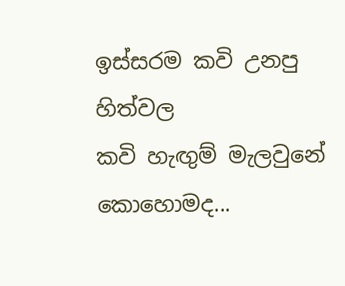ඉස්සරම කවි උනපු හිත්වල
කවි හැඟුම් මැලවුනේ කොහොමද...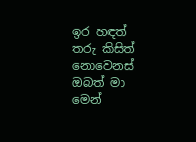ඉර හඳත් තරු කිසිත් නොවෙනස්
ඔබත් මා මෙන්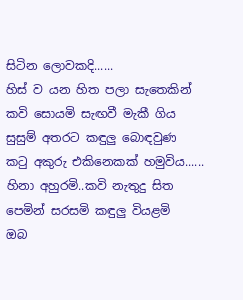සිටින ලොවකදි......
හිස් ව යන හිත පලා සැතෙකින්
කවි සොයමි සැඟවී මැකී ගිය
සුසුම් අතරට කඳුලු බොඳවුණ
කටු අකුරු එකිනෙකක් හමුවිය......
හිනා අහුරමි..කවි නැතුදු සිත
පෙමින් සරසමි කඳුලු වියළමි
ඔබ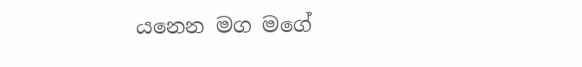යනෙන මග මගේ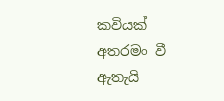කවියක්
අතරමං වී ඇතැයි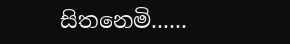සිතනෙමි......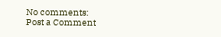No comments:
Post a Comment